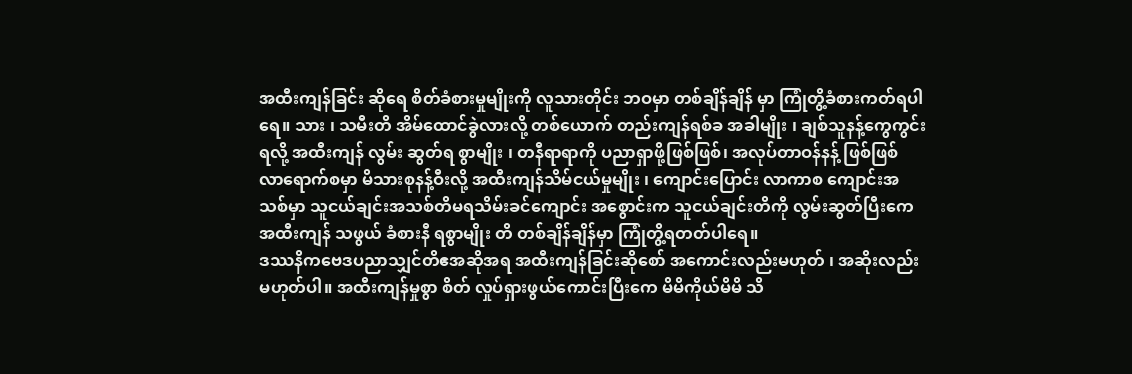အထီးကျန်ခြင်း ဆိုရေ စိတ်ခံစားမှုမျိုးကို လူသားတိုင်း ဘဝမှာ တစ်ချိန်ချိန် မှာ ကြုံတွိ့ခံစားကတ်ရပါရေ။ သား ၊ သမီးတိ အိမ်ထောင်ခွဲလားလို့ တစ်ယောက် တည်းကျန်ရစ်ခ အခါမျိုး ၊ ချစ်သူနန့်ကွေကွင်းရလို့ အထီးကျန် လွမ်း ဆွတ်ရ စွာမျိုး ၊ တနီရာရာကို ပညာရှာဖို့ဖြစ်ဖြစ်၊ အလုပ်တာဝန်နန့် ဖြစ်ဖြစ် လာရောက်စမှာ မိသားစုနန့်ဝီးလို့ အထီးကျန်သိမ်ငယ်မှုမျိုး ၊ ကျောင်းပြောင်း လာကာစ ကျောင်းအသစ်မှာ သူငယ်ချင်းအသစ်တိမရသိမ်းခင်ကျောင်း အစွောင်းက သူငယ်ချင်းတိကို လွမ်းဆွတ်ပြီးကေ အထီးကျန် သဖွယ် ခံစားနီ ရစွာမျိုး တိ တစ်ချိန်ချိန်မှာ ကြုံတွိ့ရတတ်ပါရေ။
ဒဿနိကဗေဒပညာသျှင်တိဧအဆိုအရ အထီးကျန်ခြင်းဆိုစော် အကောင်းလည်းမဟုတ် ၊ အဆိုးလည်းမဟုတ်ပါ။ အထီးကျန်မှုစွာ စိတ် လှုပ်ရှားဖွယ်ကောင်းပြီးကေ မိမိကိုယ်မိမိ သိ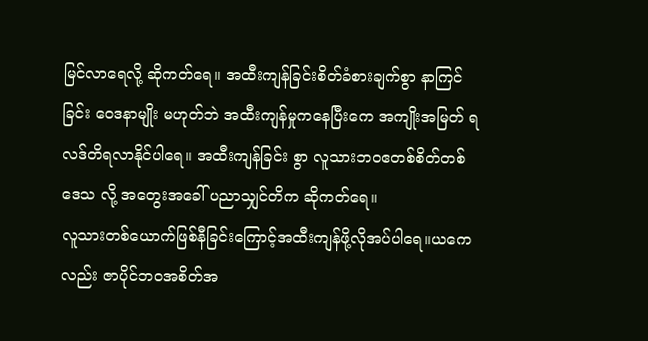မြင်လာရေလို့ ဆိုကတ်ရေ။ အထီးကျန်ခြင်းစိတ်ခံစားချက်စွာ နာကြင်ခြင်း ဝေဒနာမျိုး မဟုတ်ဘဲ အထီးကျန်မှုကနေပြီးကေ အကျိုးအမြတ် ရလဒ်တိရလာနိုင်ပါရေ။ အထီးကျန်ခြင်း စွာ လူသားဘဝဧတစ်စိတ်တစ်ဒေသ လို့ အတွေးအခေါ် ပညာသျှင်တိက ဆိုကတ်ရေ။
လူသားတစ်ယောက်ဖြစ်နီခြင်းကြောင့်အထီးကျန်ဖို့လိုအပ်ပါရေ။ယကေလည်း ဇာပိုင်ဘဝအစိတ်အ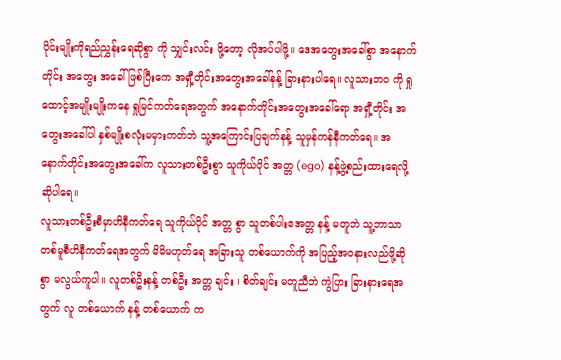ပိုင်းမျိုးကိုရည်ညွှန်းရေဆိုစွာ ကို သျှင်းလင်း ဖို့တော့ လိုအပ်ပါဖို့။ ဒေအတွေးအခေါ်စွာ အနောက် တိုင်း အတွေး အခေါ်ဖြစ်ပြီးကေ အရှီ့တိုင်းအတွေးအခေါ်နန့် ခြားနားပါရေ။ လူသားဘဝ ကို ရှုထောင့်အမျိုးမျိုးကနေ ရှုမြင်ကတ်ရေအတွက် အနောက်တိုင်းအတွေးအခေါ်ရော အရှီ့တိုင်း အတွေးအခေါ်ပါ နှစ်မျိုးစလုံးမမှားကတ်ဘဲ သူ့အကြောင်းပြချက်နန့် သူမှန်ကန်နီကတ်ရေ။ အနောက်တိုင်းအတွေးအခေါ်က လူသားတစ်ဦးစွာ သူကိုယ်ပိုင် အတ္တ (ego) နန့်ဖွဲ့စည်းထားရေလို့ ဆိုပါရေ။
လူသားတစ်ဦးစီမှာဟိနီကတ်ရေ သူကိုယ်ပိုင် အတ္တ စွာ သူတစ်ပါးဧအတ္တ နန့် မတူဘဲ သူ့ဘာသာ တစ်မူစီဟိနီကတ်ရေအတွက် မိမိမဟုတ်ရေ အခြားသူ တစ်ယောက်ကို အပြည့်အဝနားလည်ဖို့ဆိုစွာ မလွယ်ကူပါ။ လူတစ်ဦးနန့် တစ်ဦး အတ္တ ချင်း ၊ စိတ်ချင်း မတူညီဘဲ ကွဲပြား ခြားနားရေအတွက် လူ တစ်ယောက် နန့် တစ်ယောက် က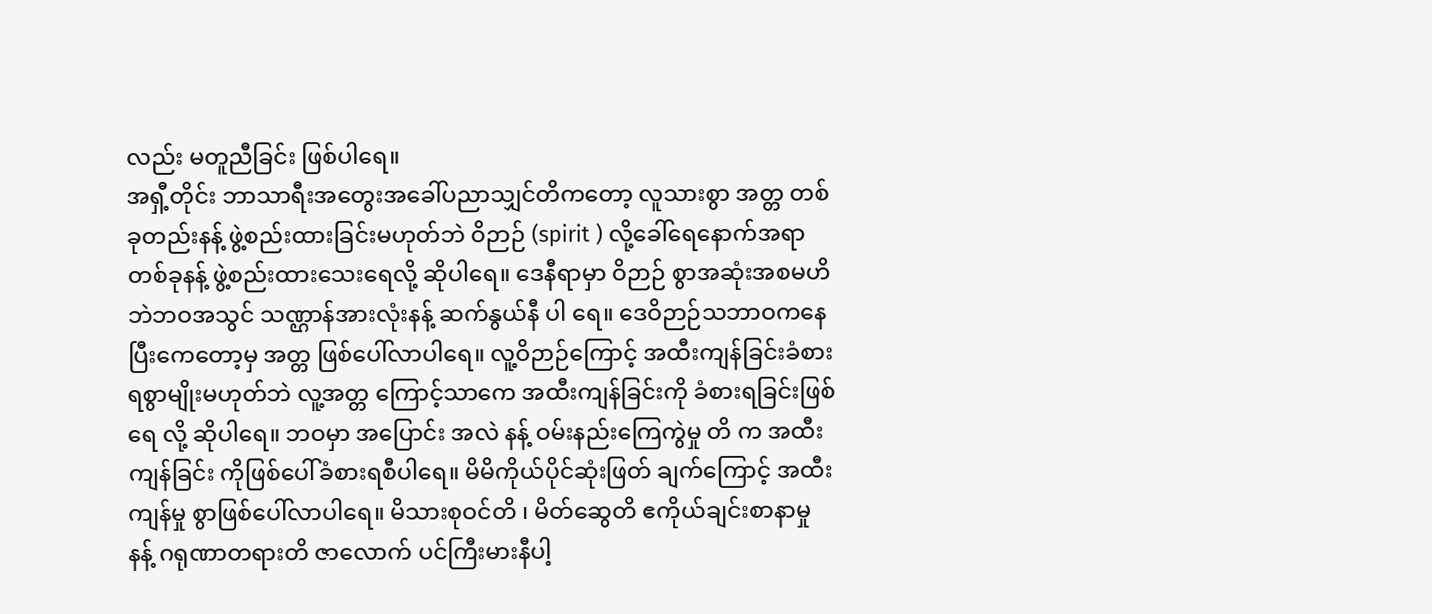လည်း မတူညီခြင်း ဖြစ်ပါရေ။
အရှီ့တိုင်း ဘာသာရီးအတွေးအခေါ်ပညာသျှင်တိကတော့ လူသားစွာ အတ္တ တစ်ခုတည်းနန့် ဖွဲ့စည်းထားခြင်းမဟုတ်ဘဲ ဝိဉာဉ် (spirit ) လို့ခေါ်ရေနောက်အရာတစ်ခုနန့် ဖွဲ့စည်းထားသေးရေလို့ ဆိုပါရေ။ ဒေနီရာမှာ ဝိဉာဉ် စွာအဆုံးအစမဟိဘဲဘဝအသွင် သဏ္ဌာန်အားလုံးနန့် ဆက်နွယ်နီ ပါ ရေ။ ဒေဝိဉာဉ်သဘာဝကနေပြီးကေတော့မှ အတ္တ ဖြစ်ပေါ်လာပါရေ။ လူ့ဝိဉာဉ်ကြောင့် အထီးကျန်ခြင်းခံစားရစွာမျိုးမဟုတ်ဘဲ လူ့အတ္တ ကြောင့်သာကေ အထီးကျန်ခြင်းကို ခံစားရခြင်းဖြစ်ရေ လို့ ဆိုပါရေ။ ဘဝမှာ အပြောင်း အလဲ နန့် ဝမ်းနည်းကြေကွဲမှု တိ က အထီးကျန်ခြင်း ကိုဖြစ်ပေါ်ခံစားရစီပါရေ။ မိမိကိုယ်ပိုင်ဆုံးဖြတ် ချက်ကြောင့် အထီးကျန်မှု စွာဖြစ်ပေါ်လာပါရေ။ မိသားစုဝင်တိ ၊ မိတ်ဆွေတိ ဧကိုယ်ချင်းစာနာမှု နန့် ဂရုဏာတရားတိ ဇာလောက် ပင်ကြီးမားနီပါ့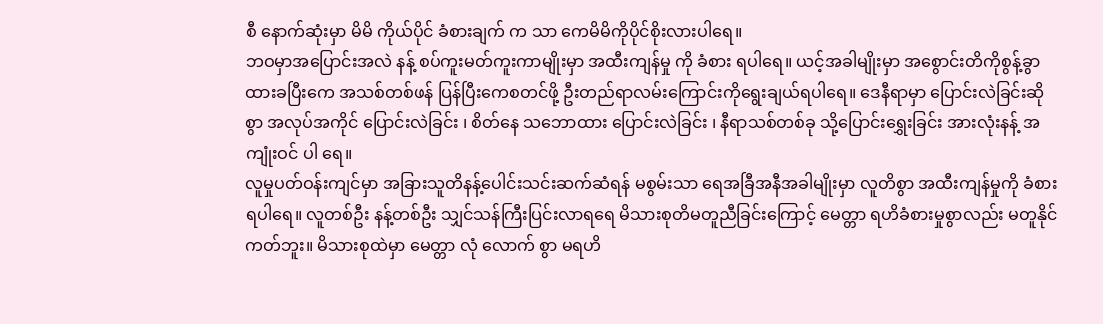စီ နောက်ဆုံးမှာ မိမိ ကိုယ်ပိုင် ခံစားချက် က သာ ကေမိမိကိုပိုင်စိုးလားပါရေ။
ဘဝမှာအပြောင်းအလဲ နန့် စပ်ကူးမတ်ကူးကာမျိုးမှာ အထီးကျန်မှု ကို ခံစား ရပါရေ။ ယင့်အခါမျိုးမှာ အစွောင်းတိကိုစွန့်ခွာထားခပြီးကေ အသစ်တစ်ဖန် ပြန်ပြီးကေစတင်ဖို့ ဦးတည်ရာလမ်းကြောင်းကိုရွေးချယ်ရပါရေ။ ဒေနီရာမှာ ပြောင်းလဲခြင်းဆိုစွာ အလုပ်အကိုင် ပြောင်းလဲခြင်း ၊ စိတ်နေ သဘောထား ပြောင်းလဲခြင်း ၊ နီရာသစ်တစ်ခု သို့ပြောင်းရွှေးခြင်း အားလုံးနန့် အကျုံးဝင် ပါ ရေ။
လူမှုပတ်ဝန်းကျင်မှာ အခြားသူတိနန့်ပေါင်းသင်းဆက်ဆံရန် မစွမ်းသာ ရေအခြီအနီအခါမျိုးမှာ လူတိစွာ အထီးကျန်မှုကို ခံစားရပါရေ။ လူတစ်ဦး နန့်တစ်ဦး သျှင်သန်ကြီးပြင်းလာရရေ မိသားစုတိမတူညီခြင်းကြောင့် မေတ္တာ ရဟိခံစားမှုစွာလည်း မတူနိုင်ကတ်ဘူး။ မိသားစုထဲမှာ မေတ္တာ လုံ လောက် စွာ မရဟိ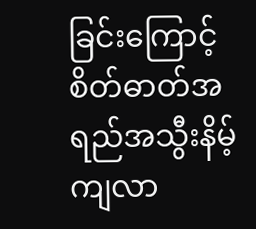ခြင်းကြောင့် စိတ်ဓာတ်အရည်အသွီးနိမ့်ကျလာ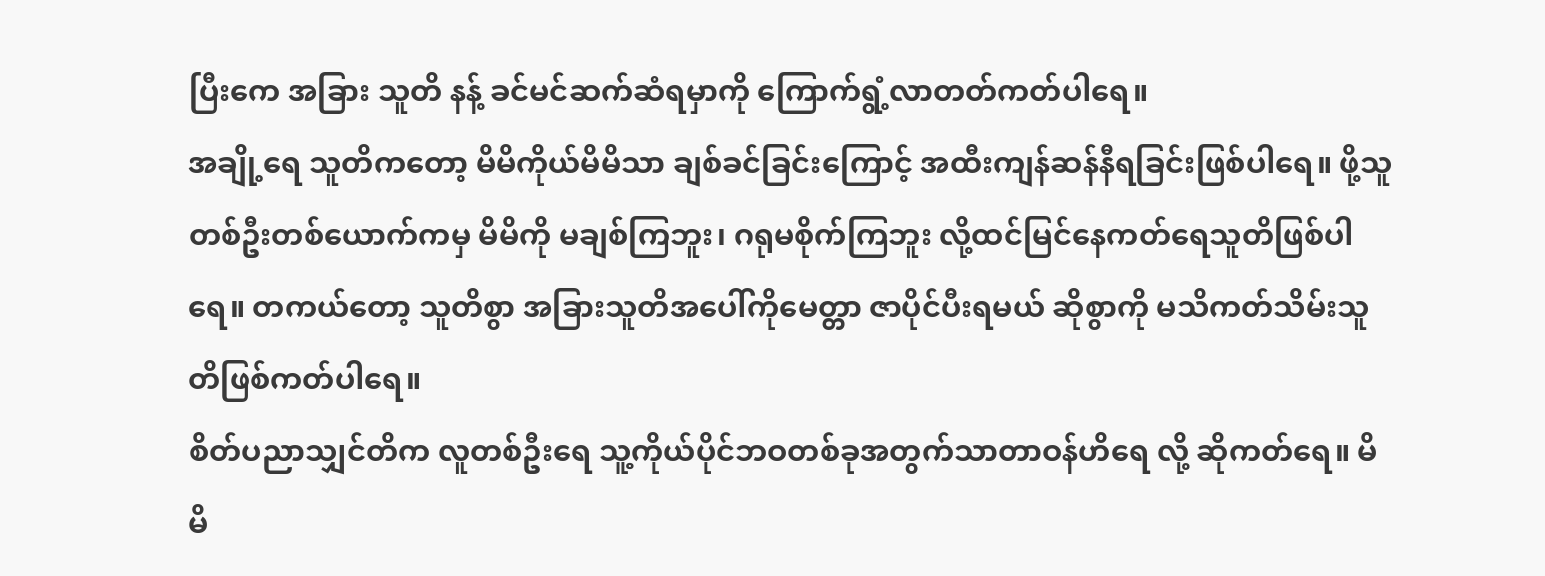ပြီးကေ အခြား သူတိ နန့် ခင်မင်ဆက်ဆံရမှာကို ကြောက်ရွံ့လာတတ်ကတ်ပါရေ။
အချို့ရေ သူတိကတော့ မိမိကိုယ်မိမိသာ ချစ်ခင်ခြင်းကြောင့် အထီးကျန်ဆန်နီရခြင်းဖြစ်ပါရေ။ ဖို့သူ တစ်ဦးတစ်ယောက်ကမှ မိမိကို မချစ်ကြဘူး၊ ဂရုမစိုက်ကြဘူး လို့ထင်မြင်နေကတ်ရေသူတိဖြစ်ပါရေ။ တကယ်တော့ သူတိစွာ အခြားသူတိအပေါ်ကိုမေတ္တာ ဇာပိုင်ပီးရမယ် ဆိုစွာကို မသိကတ်သိမ်းသူတိဖြစ်ကတ်ပါရေ။
စိတ်ပညာသျှင်တိက လူတစ်ဦးရေ သူ့ကိုယ်ပိုင်ဘဝတစ်ခုအတွက်သာတာဝန်ဟိရေ လို့ ဆိုကတ်ရေ။ မိမိ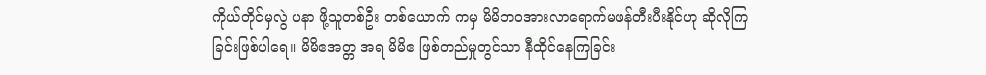ကိုယ်တိုင်မှလွဲ ပနာ ဖို့သူတစ်ဦး တစ်ယောက် ကမှ မိမိဘဝအားလာရောက်မဖန်တီးပီးနိုင်ဟု ဆိုလိုကြခြင်းဖြစ်ပါရေ။ မိမိဧအတ္တ အရ မိမိဧ ဖြစ်တည်မှုတွင်သာ နီထိုင်နေကြခြင်း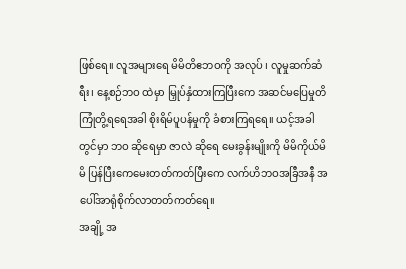ဖြစ်ရေ။ လူအများရေ မိမိတိဧဘဝကို အလုပ် ၊ လူမှုဆက်ဆံရီး၊ နေ့စဉ်ဘဝ ထဲမှာ မြှုပ်နှံထားကြပြီးကေ အဆင်မပြေမှုတိကြုံတွိ့ရရေအခါ စိုးရိမ်ပူပန်မှုကို ခံစားကြရရေ။ ယင့်အခါတွင်မှာ ဘဝ ဆိုရေမှာ ဇာလဲ ဆိုရေ မေးခွန်းမျိုးကို မိမိကိုယ်မိမိ ပြန်ပြီးကေမေးတတ်ကတ်ပြီးကေ လက်ဟိဘဝအခြီအနီ အပေါ်အာရုံစိုက်လာတတ်ကတ်ရေ။
အချို့ အ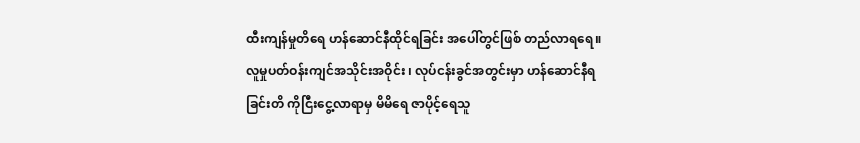ထီးကျန်မှုတိရေ ဟန်ဆောင်နီထိုင်ရခြင်း အပေါ်တွင်ဖြစ် တည်လာရရေ။ လူမှုပတ်ဝန်းကျင်အသိုင်းအဝိုင်း ၊ လုပ်ငန်းခွင်အတွင်းမှာ ဟန်ဆောင်နီရခြင်းတိ ကိုငြီးငွေ့လာရာမှ မိမိရေ ဇာပိုင့်ရေသူ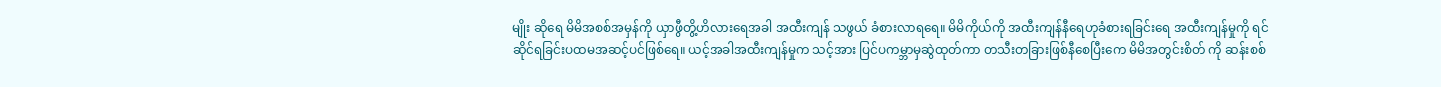မျိုး ဆိုရေ မိမိအစစ်အမှန်ကို ယှာဖွီတွိ့ဟိလားရေအခါ အထီးကျန် သဖွယ် ခံစားလာရရေ။ မိမိကိုယ်ကို အထီးကျန်နီရေဟုခံစားရခြင်းရေ အထီးကျန်မှုကို ရင်ဆိုင်ရခြင်းပထမအဆင့်ပင်ဖြစ်ရေ။ ယင့်အခါအထီးကျန်မှုက သင့်အား ပြင်ပကမ္ဘာမှဆွဲထုတ်ကာ တသီးတခြားဖြစ်နီစေပြီးကေ မိမိအတွင်းစိတ် ကို ဆန်းစစ်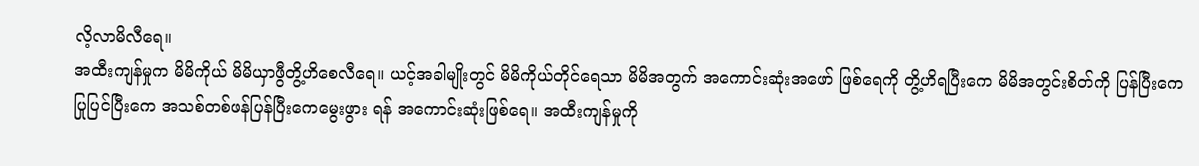လိ့လာမိလီရေ။
အထီးကျန်မှုက မိမိကိုယ် မိမိယှာဖွီတွိ့ဟိစေလီရေ။ ယင့်အခါမျိုးတွင် မိမိကိုယ်တိုင်ရေသာ မိမိအတွက် အကောင်းဆုံးအဖော် ဖြစ်ရေကို တွိ့ဟိရပြီးကေ မိမိအတွင်းစိတ်ကို ပြန်ပြီးကေပြုပြင်ပြီးကေ အသစ်တစ်ဖန်ပြန်ပြီးကေမွေးဖွား ရန် အကောင်းဆုံးဖြစ်ရေ။ အထီးကျန်မှုကို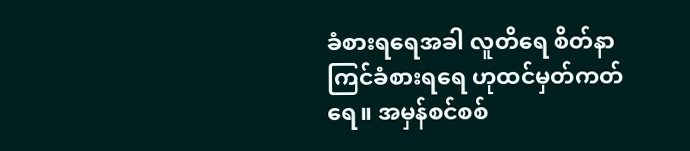ခံစားရရေအခါ လူတိရေ စိတ်နာကြင်ခံစားရရေ ဟုထင်မှတ်ကတ်ရေ။ အမှန်စင်စစ်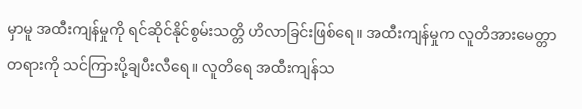မှာမူ အထီးကျန်မှုကို ရင်ဆိုင်နိုင်စွမ်းသတ္တိ ဟိလာခြင်းဖြစ်ရေ။ အထီးကျန်မှုက လူတိအားမေတ္တာတရားကို သင်ကြားပို့ချပီးလီရေ။ လူတိရေ အထီးကျန်သ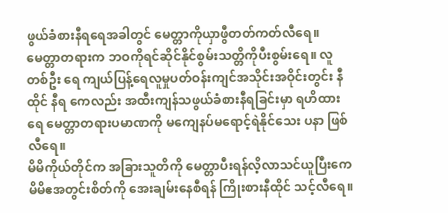ဖွယ်ခံစားနီရရေအခါတွင် မေတ္တာကိုယှာဖွီတတ်ကတ်လီရေ။
မေတ္တာတရားက ဘဝကိုရင်ဆိုင်နိုင်စွမ်းသတ္တိကိုပီးစွမ်းရေ။ လူတစ်ဦး ရေ ကျယ်ပြန့်ရေလူမှုပတ်ဝန်းကျင်အသိုင်းအဝိုင်းတွင်း နီထိုင် နီရ ကေလည်း အထီးကျန်သဖွယ်ခံစားနီရခြင်းမှာ ရဟိထားရေ မေတ္တာတရားပမာဏကို မကျေနပ်မရောင့်ရဲနိုင်သေး ပနာ ဖြစ်လီရေ။
မိမိကိုယ်တိုင်က အခြားသူတိကို မေတ္တာပီးရန်လိ့လာသင်ယူပြီးကေ မိမိဧအတွင်းစိတ်ကို အေးချမ်းနေစီရန် ကြိုးစားနီထိုင် သင့်လီရေ။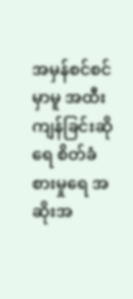အမှန်စင်စင်မှာမူ အထီးကျန်ခြင်းဆိုရေ စိတ်ခံစားမှုရေ အဆိုးအ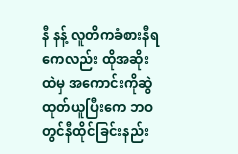နီ နန့် လူတိကခံစားနီရကေလည်း ထိုအဆိုးထဲမှ အကောင်းကိုဆွဲထုတ်ယူပြီးကေ ဘဝတွင်နီထိုင်ခြင်းနည်း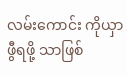လမ်းကောင်း ကိုယှာဖွီရဖို့ သာဖြစ်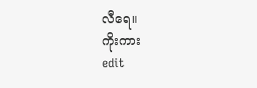လီရေ။
ကိုးကား
edit